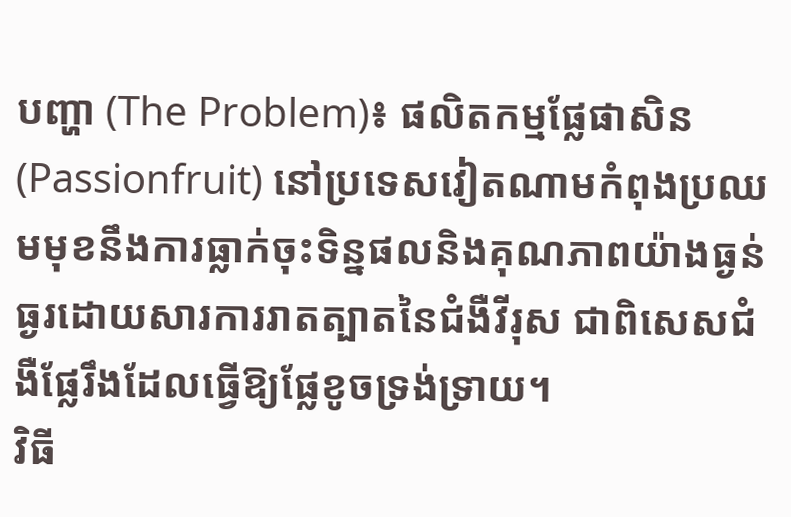បញ្ហា (The Problem)៖ ផលិតកម្មផ្លែផាសិន (Passionfruit) នៅប្រទេសវៀតណាមកំពុងប្រឈមមុខនឹងការធ្លាក់ចុះទិន្នផលនិងគុណភាពយ៉ាងធ្ងន់ធ្ងរដោយសារការរាតត្បាតនៃជំងឺវីរុស ជាពិសេសជំងឺផ្លែរឹងដែលធ្វើឱ្យផ្លែខូចទ្រង់ទ្រាយ។
វិធី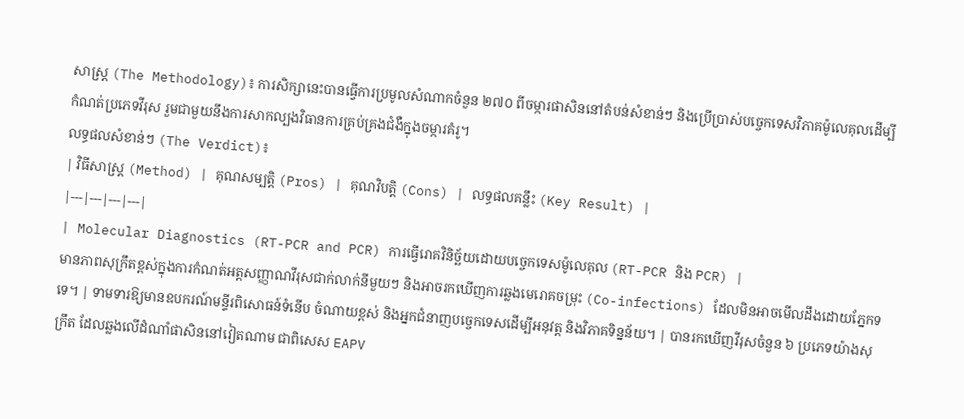សាស្ត្រ (The Methodology)៖ ការសិក្សានេះបានធ្វើការប្រមូលសំណាកចំនួន ២៧០ ពីចម្ការផាសិននៅតំបន់សំខាន់ៗ និងប្រើប្រាស់បច្ចេកទេសវិភាគម៉ូលេគុលដើម្បីកំណត់ប្រភេទវីរុស រួមជាមួយនឹងការសាកល្បងវិធានការគ្រប់គ្រងជំងឺក្នុងចម្ការគំរូ។
លទ្ធផលសំខាន់ៗ (The Verdict)៖
| វិធីសាស្ត្រ (Method) | គុណសម្បត្តិ (Pros) | គុណវិបត្តិ (Cons) | លទ្ធផលគន្លឹះ (Key Result) |
|---|---|---|---|
| Molecular Diagnostics (RT-PCR and PCR) ការធ្វើរោគវិនិច្ឆ័យដោយបច្ចេកទេសម៉ូលេគុល (RT-PCR និង PCR) |
មានភាពសុក្រឹតខ្ពស់ក្នុងការកំណត់អត្តសញ្ញាណវីរុសជាក់លាក់នីមួយៗ និងអាចរកឃើញការឆ្លងមេរោគចម្រុះ (Co-infections) ដែលមិនអាចមើលដឹងដោយភ្នែកទទេ។ | ទាមទារឱ្យមានឧបករណ៍មន្ទីរពិសោធន៍ទំនើប ចំណាយខ្ពស់ និងអ្នកជំនាញបច្ចេកទេសដើម្បីអនុវត្ត និងវិភាគទិន្នន័យ។ | បានរកឃើញវីរុសចំនួន ៦ ប្រភេទយ៉ាងសុក្រឹត ដែលឆ្លងលើដំណាំផាសិននៅវៀតណាម ជាពិសេស EAPV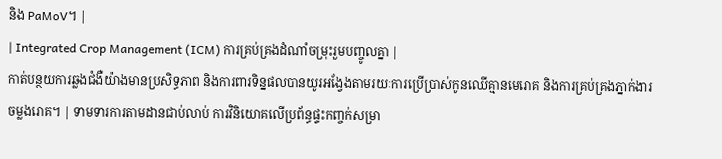និង PaMoV។ |
| Integrated Crop Management (ICM) ការគ្រប់គ្រងដំណាំចម្រុះរួមបញ្ចូលគ្នា |
កាត់បន្ថយការឆ្លងជំងឺយ៉ាងមានប្រសិទ្ធភាព និងការពារទិន្នផលបានយូរអង្វែងតាមរយៈការប្រើប្រាស់កូនឈើគ្មានមេរោគ និងការគ្រប់គ្រងភ្នាក់ងារចម្លងរោគ។ | ទាមទារការតាមដានជាប់លាប់ ការវិនិយោគលើប្រព័ន្ធផ្ទះកញ្ចក់សម្រា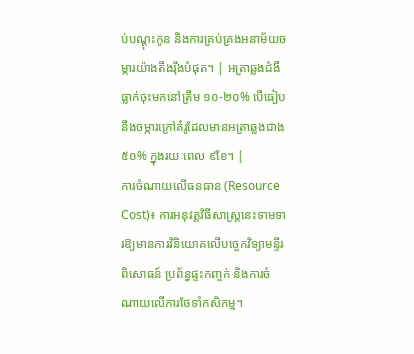ប់បណ្តុះកូន និងការគ្រប់គ្រងអនាម័យចម្ការយ៉ាងតឹងរ៉ឹងបំផុត។ | អត្រាឆ្លងជំងឺធ្លាក់ចុះមកនៅត្រឹម ១០-២០% បើធៀបនឹងចម្ការក្រៅគំរូដែលមានអត្រាឆ្លងជាង ៥០% ក្នុងរយៈពេល ៩ខែ។ |
ការចំណាយលើធនធាន (Resource Cost)៖ ការអនុវត្តវិធីសាស្ត្រនេះទាមទារឱ្យមានការវិនិយោគលើបច្ចេកវិទ្យាមន្ទីរពិសោធន៍ ប្រព័ន្ធផ្ទះកញ្ចក់ និងការចំណាយលើការថែទាំកសិកម្ម។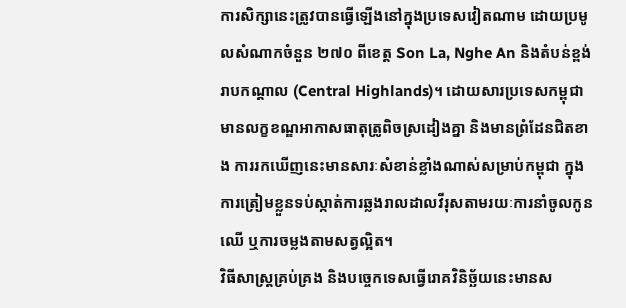ការសិក្សានេះត្រូវបានធ្វើឡើងនៅក្នុងប្រទេសវៀតណាម ដោយប្រមូលសំណាកចំនួន ២៧០ ពីខេត្ត Son La, Nghe An និងតំបន់ខ្ពង់រាបកណ្តាល (Central Highlands)។ ដោយសារប្រទេសកម្ពុជាមានលក្ខខណ្ឌអាកាសធាតុត្រូពិចស្រដៀងគ្នា និងមានព្រំដែនជិតខាង ការរកឃើញនេះមានសារៈសំខាន់ខ្លាំងណាស់សម្រាប់កម្ពុជា ក្នុងការត្រៀមខ្លួនទប់ស្កាត់ការឆ្លងរាលដាលវីរុសតាមរយៈការនាំចូលកូនឈើ ឬការចម្លងតាមសត្វល្អិត។
វិធីសាស្ត្រគ្រប់គ្រង និងបច្ចេកទេសធ្វើរោគវិនិច្ឆ័យនេះមានស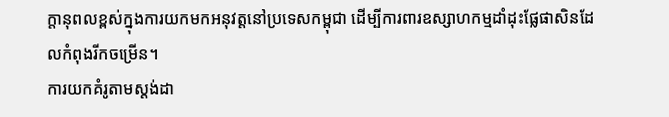ក្តានុពលខ្ពស់ក្នុងការយកមកអនុវត្តនៅប្រទេសកម្ពុជា ដើម្បីការពារឧស្សាហកម្មដាំដុះផ្លែផាសិនដែលកំពុងរីកចម្រើន។
ការយកគំរូតាមស្តង់ដា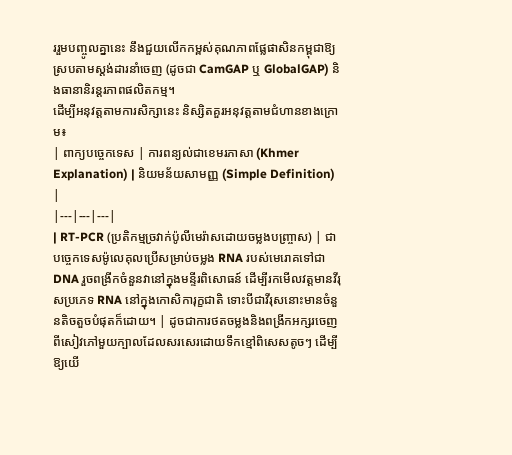ររួមបញ្ចូលគ្នានេះ នឹងជួយលើកកម្ពស់គុណភាពផ្លែផាសិនកម្ពុជាឱ្យស្របតាមស្តង់ដារនាំចេញ (ដូចជា CamGAP ឬ GlobalGAP) និងធានានិរន្តរភាពផលិតកម្ម។
ដើម្បីអនុវត្តតាមការសិក្សានេះ និស្សិតគួរអនុវត្តតាមជំហានខាងក្រោម៖
| ពាក្យបច្ចេកទេស | ការពន្យល់ជាខេមរភាសា (Khmer Explanation) | និយមន័យសាមញ្ញ (Simple Definition) |
|---|---|---|
| RT-PCR (ប្រតិកម្មច្រវាក់ប៉ូលីមេរ៉ាសដោយចម្លងបញ្ច្រាស) | ជាបច្ចេកទេសម៉ូលេគុលប្រើសម្រាប់ចម្លង RNA របស់មេរោគទៅជា DNA រួចពង្រីកចំនួនវានៅក្នុងមន្ទីរពិសោធន៍ ដើម្បីរកមើលវត្តមានវីរុសប្រភេទ RNA នៅក្នុងកោសិការុក្ខជាតិ ទោះបីជាវីរុសនោះមានចំនួនតិចតួចបំផុតក៏ដោយ។ | ដូចជាការថតចម្លងនិងពង្រីកអក្សរចេញពីសៀវភៅមួយក្បាលដែលសរសេរដោយទឹកខ្មៅពិសេសតូចៗ ដើម្បីឱ្យយើ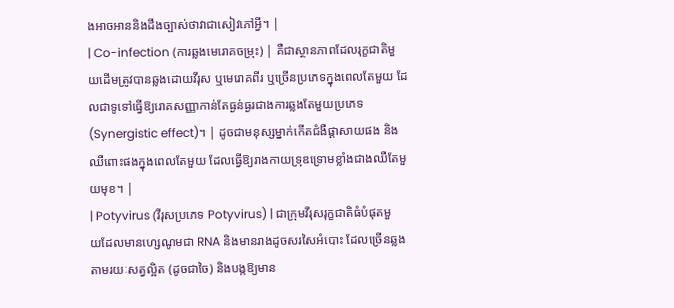ងអាចអាននិងដឹងច្បាស់ថាវាជាសៀវភៅអ្វី។ |
| Co-infection (ការឆ្លងមេរោគចម្រុះ) | គឺជាស្ថានភាពដែលរុក្ខជាតិមួយដើមត្រូវបានឆ្លងដោយវីរុស ឬមេរោគពីរ ឬច្រើនប្រភេទក្នុងពេលតែមួយ ដែលជាទូទៅធ្វើឱ្យរោគសញ្ញាកាន់តែធ្ងន់ធ្ងរជាងការឆ្លងតែមួយប្រភេទ (Synergistic effect)។ | ដូចជាមនុស្សម្នាក់កើតជំងឺផ្តាសាយផង និងឈឺពោះផងក្នុងពេលតែមួយ ដែលធ្វើឱ្យរាងកាយទ្រុឌទ្រោមខ្លាំងជាងឈឺតែមួយមុខ។ |
| Potyvirus (វីរុសប្រភេទ Potyvirus) | ជាក្រុមវីរុសរុក្ខជាតិធំបំផុតមួយដែលមានហ្សេណូមជា RNA និងមានរាងដូចសរសៃអំបោះ ដែលច្រើនឆ្លងតាមរយៈសត្វល្អិត (ដូចជាចៃ) និងបង្កឱ្យមាន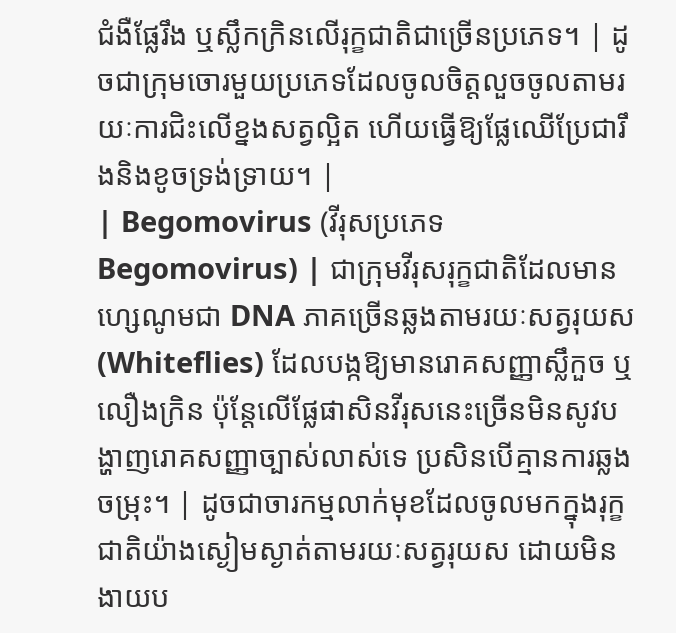ជំងឺផ្លែរឹង ឬស្លឹកក្រិនលើរុក្ខជាតិជាច្រើនប្រភេទ។ | ដូចជាក្រុមចោរមួយប្រភេទដែលចូលចិត្តលួចចូលតាមរយៈការជិះលើខ្នងសត្វល្អិត ហើយធ្វើឱ្យផ្លែឈើប្រែជារឹងនិងខូចទ្រង់ទ្រាយ។ |
| Begomovirus (វីរុសប្រភេទ Begomovirus) | ជាក្រុមវីរុសរុក្ខជាតិដែលមានហ្សេណូមជា DNA ភាគច្រើនឆ្លងតាមរយៈសត្វរុយស (Whiteflies) ដែលបង្កឱ្យមានរោគសញ្ញាស្លឹកួច ឬលឿងក្រិន ប៉ុន្តែលើផ្លែផាសិនវីរុសនេះច្រើនមិនសូវបង្ហាញរោគសញ្ញាច្បាស់លាស់ទេ ប្រសិនបើគ្មានការឆ្លងចម្រុះ។ | ដូចជាចារកម្មលាក់មុខដែលចូលមកក្នុងរុក្ខជាតិយ៉ាងស្ងៀមស្ងាត់តាមរយៈសត្វរុយស ដោយមិនងាយប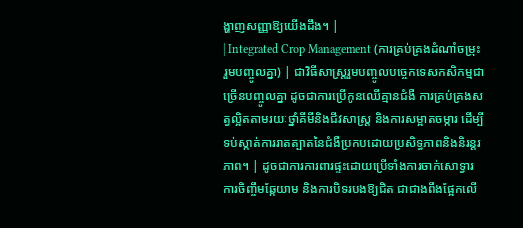ង្ហាញសញ្ញាឱ្យយើងដឹង។ |
| Integrated Crop Management (ការគ្រប់គ្រងដំណាំចម្រុះរួមបញ្ចូលគ្នា) | ជាវិធីសាស្ត្ររួមបញ្ចូលបច្ចេកទេសកសិកម្មជាច្រើនបញ្ចូលគ្នា ដូចជាការប្រើកូនឈើគ្មានជំងឺ ការគ្រប់គ្រងសត្វល្អិតតាមរយៈថ្នាំគីមីនិងជីវសាស្ត្រ និងការសម្អាតចម្ការ ដើម្បីទប់ស្កាត់ការរាតត្បាតនៃជំងឺប្រកបដោយប្រសិទ្ធភាពនិងនិរន្តរភាព។ | ដូចជាការការពារផ្ទះដោយប្រើទាំងការចាក់សោទ្វារ ការចិញ្ចឹមឆ្កែយាម និងការបិទរបងឱ្យជិត ជាជាងពឹងផ្អែកលើ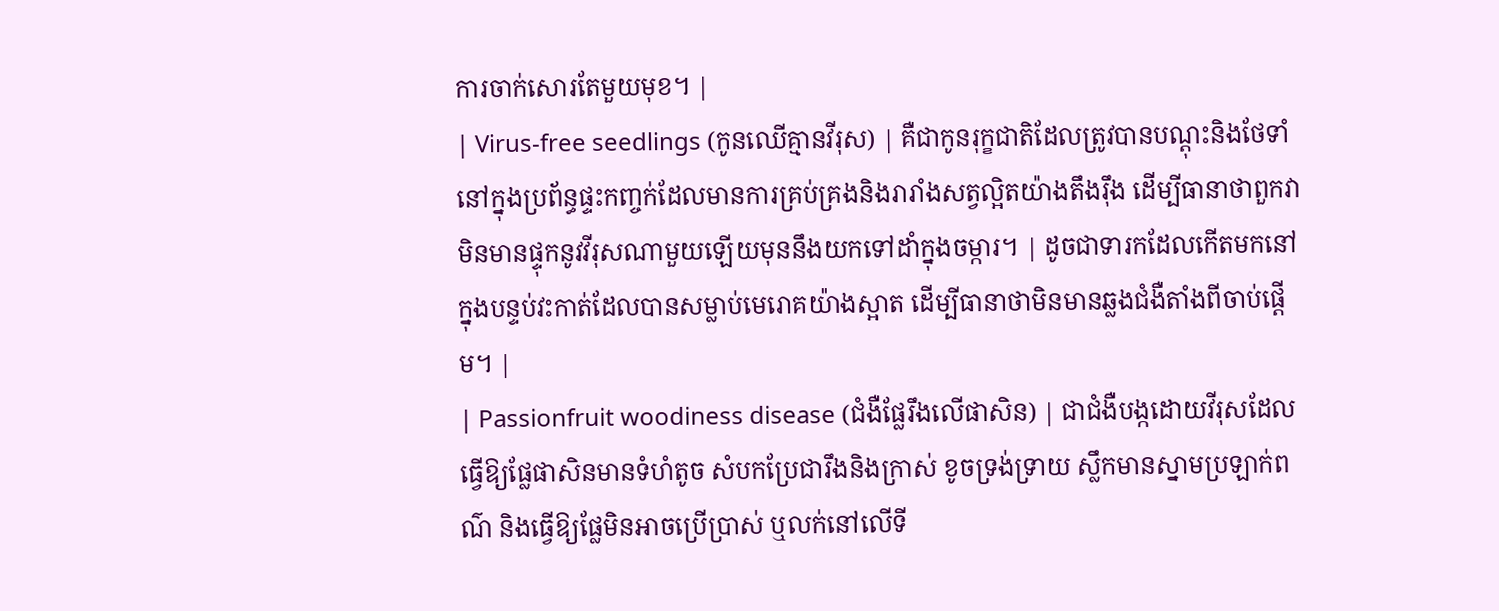ការចាក់សោរតែមួយមុខ។ |
| Virus-free seedlings (កូនឈើគ្មានវីរុស) | គឺជាកូនរុក្ខជាតិដែលត្រូវបានបណ្តុះនិងថែទាំនៅក្នុងប្រព័ន្ធផ្ទះកញ្ចក់ដែលមានការគ្រប់គ្រងនិងរារាំងសត្វល្អិតយ៉ាងតឹងរ៉ឹង ដើម្បីធានាថាពួកវាមិនមានផ្ទុកនូវវីរុសណាមួយឡើយមុននឹងយកទៅដាំក្នុងចម្ការ។ | ដូចជាទារកដែលកើតមកនៅក្នុងបន្ទប់វះកាត់ដែលបានសម្លាប់មេរោគយ៉ាងស្អាត ដើម្បីធានាថាមិនមានឆ្លងជំងឺតាំងពីចាប់ផ្តើម។ |
| Passionfruit woodiness disease (ជំងឺផ្លែរឹងលើផាសិន) | ជាជំងឺបង្កដោយវីរុសដែលធ្វើឱ្យផ្លែផាសិនមានទំហំតូច សំបកប្រែជារឹងនិងក្រាស់ ខូចទ្រង់ទ្រាយ ស្លឹកមានស្នាមប្រឡាក់ពណ៌ និងធ្វើឱ្យផ្លែមិនអាចប្រើប្រាស់ ឬលក់នៅលើទី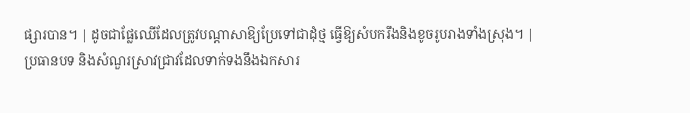ផ្សារបាន។ | ដូចជាផ្លែឈើដែលត្រូវបណ្តាសាឱ្យប្រែទៅជាដុំថ្ម ធ្វើឱ្យសំបករឹងនិងខូចរូបរាងទាំងស្រុង។ |
ប្រធានបទ និងសំណួរស្រាវជ្រាវដែលទាក់ទងនឹងឯកសារ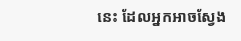នេះ ដែលអ្នកអាចស្វែង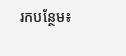រកបន្ថែម៖